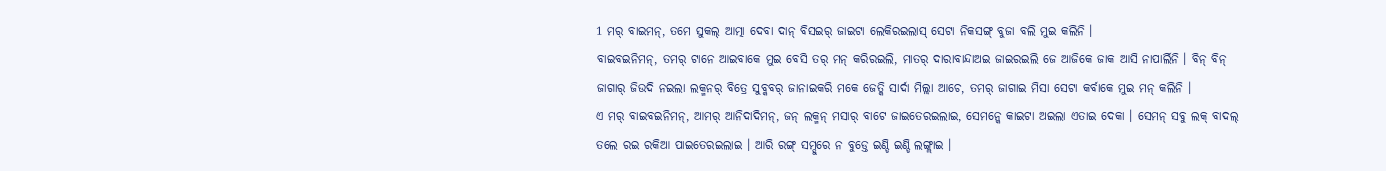1 ମର୍ ବାଇମନ୍, ତମେ ସୁକଲ୍ ଆତ୍ମା ଦେବା ଦାନ୍ ବିସଇର୍ ଜାଇଟା ଲେକିରଇଲାସ୍ ସେଟା ନିକସଙ୍ଗ୍ ବୁଜା ବଲି ମୁଇ କଲିନି ।
ବାଇବଇନିମନ୍, ତମର୍ ଟାନେ ଆଇବାକେ ମୁଇ ବେସି ତର୍ ମନ୍ କରିରଇଲି, ମାତର୍ ଦାରାବାନ୍ଦାଅଇ ଜାଇରଇଲି ଜେ ଆଜିକେ ଜାକ ଆସି ନାପାର୍ଲିନି । ବିନ୍ ବିନ୍ ଜାଗାର୍ ଜିଉଦି ନଇଲା ଲକ୍ମନର୍ ବିତ୍ରେ ସୁବ୍କବର୍ ଜାନାଇକରି ମକେ ଜେତ୍କି ସାର୍ଦା ମିଲ୍ଲା ଆଚେ, ତମର୍ ଜାଗାଇ ମିସା ସେଟା କର୍ବାକେ ମୁଇ ମନ୍ କଲିନି ।
ଏ ମର୍ ବାଇବଇନିମନ୍, ଆମର୍ ଆନିଦାଦିମନ୍, ଜନ୍ ଲକ୍ମନ୍ ମସାର୍ ବାଟେ ଜାଇତେରଇଲାଇ, ସେମନ୍କେ କାଇଟା ଅଇଲା ଏତାଇ ଦେକା । ସେମନ୍ ସବୁ ଲକ୍ ବାଦଲ୍ ତଲେ ରଇ ରକିଆ ପାଇତେରଇଲାଇ । ଆରି ରଙ୍ଗ୍ ସମ୍ଦୁରେ ନ ବୁଡ୍ତେ ଇଣ୍ଡି ଇଣ୍ଡି ଲଙ୍ଗ୍ଲାଇ ।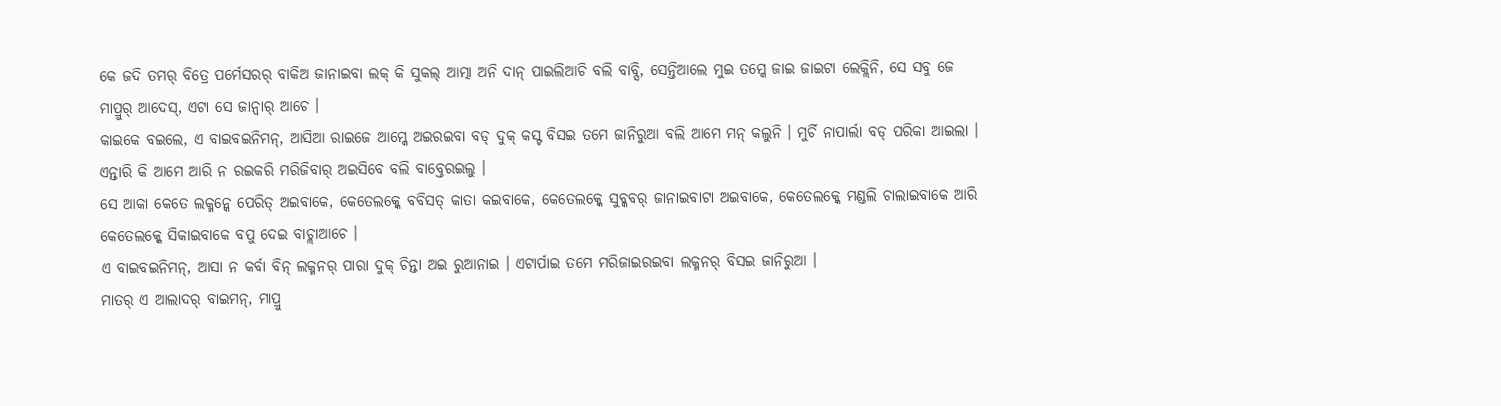କେ ଜଦି ତମର୍ ବିତ୍ରେ ପର୍ମେସରର୍ ବାକିଅ ଜାନାଇବା ଲକ୍ କି ସୁକଲ୍ ଆତ୍ମା ଅନି ଦାନ୍ ପାଇଲିଆଚି ବଲି ବାବ୍ସି, ସେନ୍ତିଆଲେ ମୁଇ ତମ୍କେ ଜାଇ ଜାଇଟା ଲେକ୍ଲିନି, ସେ ସବୁ ଜେ ମାପ୍ରୁର୍ ଆଦେସ୍, ଏଟା ସେ ଜାନ୍ବାର୍ ଆଚେ ।
କାଇକେ ବଇଲେ, ଏ ବାଇବଇନିମନ୍, ଆସିଆ ରାଇଜେ ଆମ୍କେ ଅଇରଇବା ବଡ୍ ଦୁକ୍ କସ୍ଟ ବିସଇ ତମେ ଜାନିରୁଆ ବଲି ଆମେ ମନ୍ କଲୁନି । ମୁର୍ଚି ନାପାର୍ଲା ବଡ୍ ପରିକା ଆଇଲା । ଏନ୍ତାରି କି ଆମେ ଆରି ନ ରଇକରି ମରିଜିବାର୍ ଅଇସିବେ ବଲି ବାବ୍ତେରଇଲୁ ।
ସେ ଆକା କେତେ ଲକ୍ମନ୍କେ ପେରିତ୍ ଅଇବାକେ, କେତେଲକ୍କେ ବବିସତ୍ କାତା କଇବାକେ, କେତେଲକ୍କେ ସୁବ୍କବର୍ ଜାନାଇବାଟା ଅଇବାକେ, କେତେଲକ୍କେ ମଣ୍ଡଲି ଚାଲାଇବାକେ ଆରି କେତେଲକ୍କେ ସିକାଇବାକେ ବପୁ ଦେଇ ବାଚ୍ଲାଆଚେ ।
ଏ ବାଇବଇନିମନ୍, ଆସା ନ କର୍ବା ବିନ୍ ଲକ୍ମନର୍ ପାରା ଦୁକ୍ ଚିନ୍ତା ଅଇ ରୁଆନାଇ । ଏଟାର୍ପାଇ ତମେ ମରିଜାଇରଇବା ଲକ୍ମନର୍ ବିସଇ ଜାନିରୁଆ ।
ମାତର୍ ଏ ଆଲାଦର୍ ବାଇମନ୍, ମାପ୍ରୁ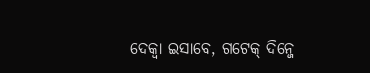ଦେକ୍ବା ଇସାବେ, ଗଟେକ୍ ଦିନ୍ଜେ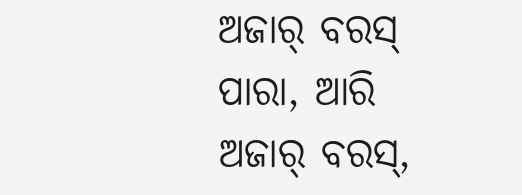ଅଜାର୍ ବରସ୍ ପାରା, ଆରି ଅଜାର୍ ବରସ୍,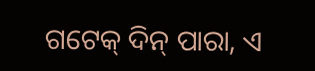ଗଟେକ୍ ଦିନ୍ ପାରା, ଏ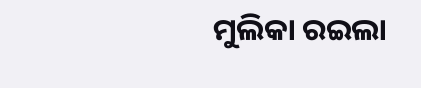ମୁଲିକା ରଇଲା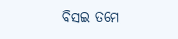ବିସଇ ତମେ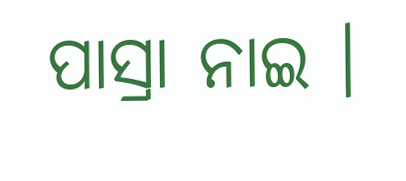ପାସ୍ରା ନାଇ ।